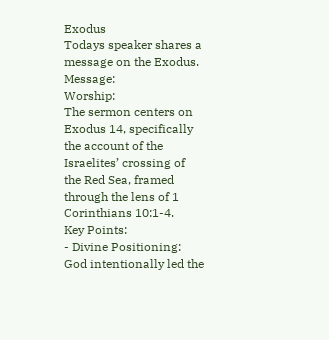Exodus
Todays speaker shares a message on the Exodus.
Message:
Worship:
The sermon centers on Exodus 14, specifically the account of the Israelites’ crossing of the Red Sea, framed through the lens of 1 Corinthians 10:1-4.
Key Points:
- Divine Positioning: God intentionally led the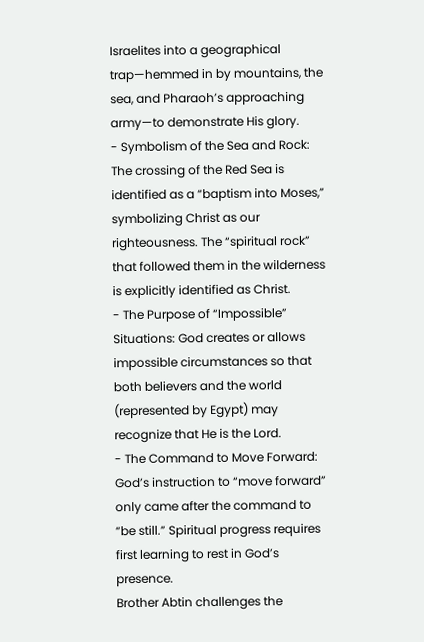Israelites into a geographical trap—hemmed in by mountains, the sea, and Pharaoh’s approaching army—to demonstrate His glory.
- Symbolism of the Sea and Rock: The crossing of the Red Sea is identified as a “baptism into Moses,” symbolizing Christ as our righteousness. The “spiritual rock” that followed them in the wilderness is explicitly identified as Christ.
- The Purpose of “Impossible” Situations: God creates or allows impossible circumstances so that both believers and the world (represented by Egypt) may recognize that He is the Lord.
- The Command to Move Forward: God’s instruction to “move forward” only came after the command to “be still.” Spiritual progress requires first learning to rest in God’s presence.
Brother Abtin challenges the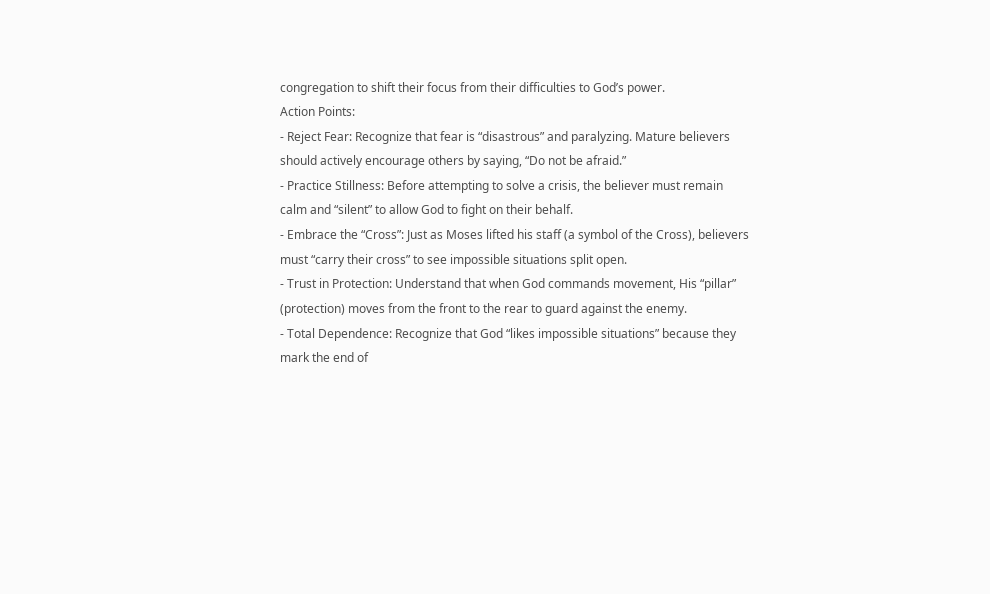congregation to shift their focus from their difficulties to God’s power.
Action Points:
- Reject Fear: Recognize that fear is “disastrous” and paralyzing. Mature believers should actively encourage others by saying, “Do not be afraid.”
- Practice Stillness: Before attempting to solve a crisis, the believer must remain calm and “silent” to allow God to fight on their behalf.
- Embrace the “Cross”: Just as Moses lifted his staff (a symbol of the Cross), believers must “carry their cross” to see impossible situations split open.
- Trust in Protection: Understand that when God commands movement, His “pillar” (protection) moves from the front to the rear to guard against the enemy.
- Total Dependence: Recognize that God “likes impossible situations” because they mark the end of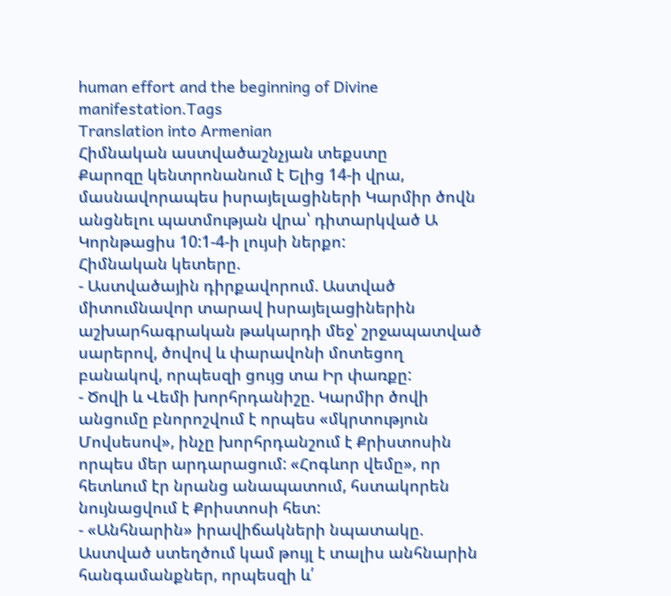human effort and the beginning of Divine manifestation.Tags
Translation into Armenian
Հիմնական աստվածաշնչյան տեքստը
Քարոզը կենտրոնանում է Ելից 14-ի վրա, մասնավորապես իսրայելացիների Կարմիր ծովն անցնելու պատմության վրա՝ դիտարկված Ա Կորնթացիս 10:1-4-ի լույսի ներքո:
Հիմնական կետերը.
- Աստվածային դիրքավորում. Աստված միտումնավոր տարավ իսրայելացիներին աշխարհագրական թակարդի մեջ՝ շրջապատված սարերով, ծովով և փարավոնի մոտեցող բանակով, որպեսզի ցույց տա Իր փառքը:
- Ծովի և Վեմի խորհրդանիշը. Կարմիր ծովի անցումը բնորոշվում է որպես «մկրտություն Մովսեսով», ինչը խորհրդանշում է Քրիստոսին որպես մեր արդարացում: «Հոգևոր վեմը», որ հետևում էր նրանց անապատում, հստակորեն նույնացվում է Քրիստոսի հետ:
- «Անհնարին» իրավիճակների նպատակը. Աստված ստեղծում կամ թույլ է տալիս անհնարին հանգամանքներ, որպեսզի և՛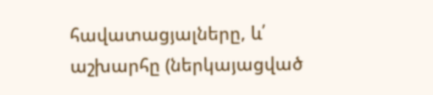հավատացյալները, և՛ աշխարհը (ներկայացված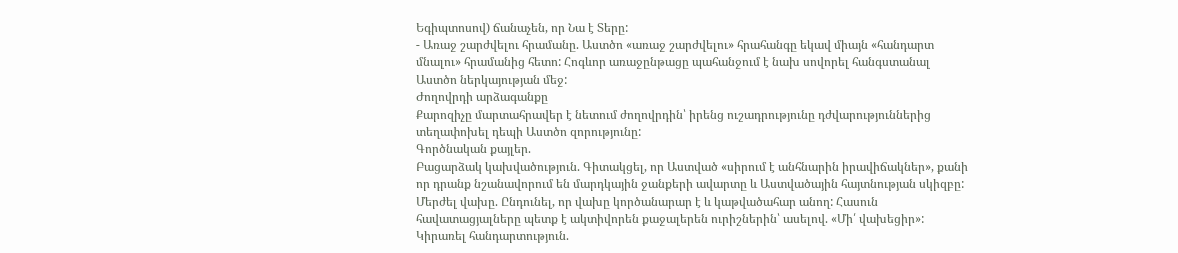Եգիպտոսով) ճանաչեն, որ Նա է Տերը:
- Առաջ շարժվելու հրամանը. Աստծո «առաջ շարժվելու» հրահանգը եկավ միայն «հանդարտ մնալու» հրամանից հետո: Հոգևոր առաջընթացը պահանջում է նախ սովորել հանգստանալ Աստծո ներկայության մեջ:
Ժողովրդի արձագանքը
Քարոզիչը մարտահրավեր է նետում ժողովրդին՝ իրենց ուշադրությունը դժվարություններից տեղափոխել դեպի Աստծո զորությունը:
Գործնական քայլեր.
Բացարձակ կախվածություն. Գիտակցել, որ Աստված «սիրում է անհնարին իրավիճակներ», քանի որ դրանք նշանավորում են մարդկային ջանքերի ավարտը և Աստվածային հայտնության սկիզբը:
Մերժել վախը. Ընդունել, որ վախը կործանարար է և կաթվածահար անող: Հասուն հավատացյալները պետք է ակտիվորեն քաջալերեն ուրիշներին՝ ասելով. «Մի՛ վախեցիր»:
Կիրառել հանդարտություն.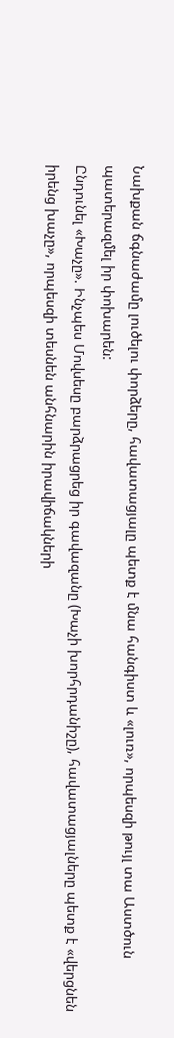Նախքան ճգնաժամը լուծելու փորձերը, հավատացյալը պետք է մնա հանգիստ և «լուռ», որպեսզի թույլ տա Աստծուն պատերազմել իր փոխարեն:
Ընդունել «Խաչը». Ինչպես Մովսեսը բարձրացրեց իր գավազանը (Խաչի խորհրդանիշը), հավատացյալները պետք է «վերցնեն իրենց խաչը», որպեսզի տեսնեն անհնարին իրավիճակների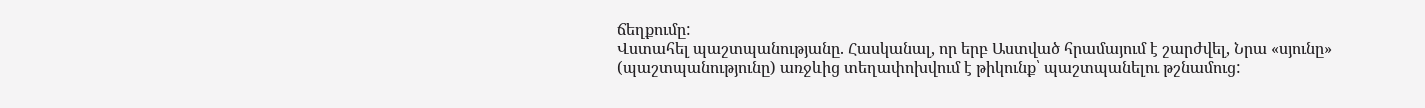ճեղքումը:
Վստահել պաշտպանությանը. Հասկանալ, որ երբ Աստված հրամայում է շարժվել, Նրա «սյունը» (պաշտպանությունը) առջևից տեղափոխվում է թիկունք՝ պաշտպանելու թշնամուց: